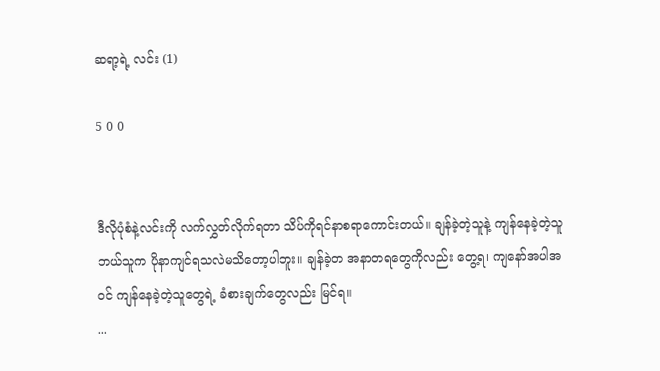ဆရာ့ရဲ့ လင်း (1)

5 0 0


ဒီလိုပုံစံနဲ့လင်းကို လက်လွှတ်လိုက်ရတာ သိပ်ကိုရင်နာစရာကောင်းတယ်။ ချန်ခဲ့တဲ့သူနဲ့ ကျန်နေခဲ့တဲ့သူ ဘယ်သူက ပိုနာကျင်ရသလဲမသိတော့ပါဘူး။ ချန်ခဲ့တ အနာတရတွေကိုလည်း တွေ့ရ၊ ကျနော်အပါအဝင် ကျန်နေခဲ့တဲ့သူတွေရဲ့ ခံစားချက်တွေလည်း မြင်ရ။
...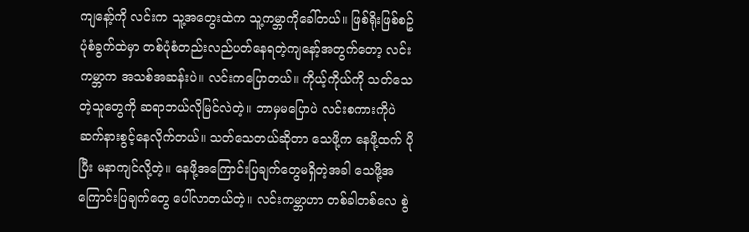ကျနော့်ကို လင်းက သူ့အတွေးထဲက သူ့ကမ္ဘာကိုခေါ်တယ်။ ဖြစ်ရိုးဖြစ်စဥ်ပုံစံခွက်ထဲမှာ တစ်ပုံစံတည်းလည်ပတ်နေရတဲ့ကျနော့်အတွက်တော့ လင်းကမ္ဘာက အသစ်အဆန်းပဲ။ လင်းကပြောတယ်။ ကိုယ့်ကိုယ်ကို သတ်သေတဲ့သူတွေကို ဆရာဘယ်လိုမြင်လဲတဲ့။ ဘာမှမပြောပဲ လင်းစကားကိုပဲ ဆက်နားစွင့်နေလိုက်တယ်။ သတ်သေတယ်ဆိုတာ သေဖို့က နေဖို့ထက် ပိုပြီး မနာကျင်လို့တဲ့။ နေဖို့အကြောင်းပြချက်တွေမရှိတဲ့အခါ သေဖို့အကြောင်းပြချက်တွေ ပေါ်လာတယ်တဲ့။ လင်းကမ္ဘာဟာ တစ်ခါတစ်လေ စွဲ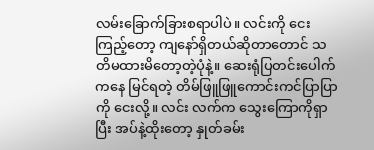လမ်းခြောက်ခြားစရာပါပဲ။ လင်းကို ငေးကြည့်တော့ ကျနော်ရှိတယ်ဆိုတာတောင် သတိမထားမိတော့တဲ့ပုံနဲ့။ ဆေးရုံပြတင်းပေါက်ကနေ မြင်ရတဲ့ တိမ်ဖြူဖြူကောင်းကင်ပြာပြာကို ငေးလို့။ လင်း လက်က သွေးကြောကိုရှာပြီး အပ်နဲ့ထိုးတော့ နှုတ်ခမ်း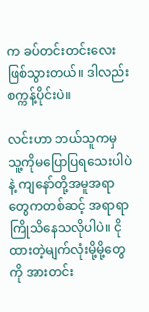က ခပ်တင်းတင်းလေးဖြစ်သွားတယ်။ ဒါလည်း စက္ကန့်ပိုင်းပဲ။

လင်းဟာ ဘယ်သူကမှ သူ့ကိုမပြောပြရသေးပါပဲနဲ့ ကျနော်တို့အမူအရာတွေကတစ်ဆင့် အရာရာကြိုသိနေသလိုပါပဲ။ ငိုထားတဲ့မျက်လုံးမို့မို့တွေကို အားတင်း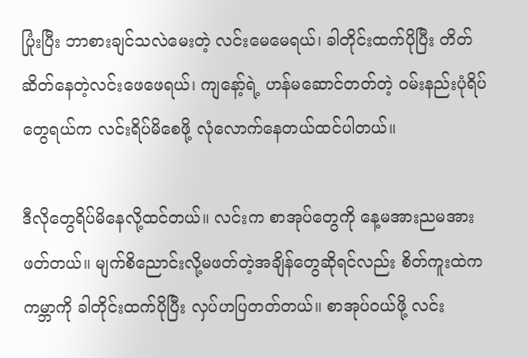ပြုံးပြီး ဘာစားချင်သလဲမေးတဲ့ လင်းမေမေရယ်၊ ခါတိုင်းထက်ပိုပြီး တိတ်ဆိတ်နေတဲ့လင်းဖေဖေရယ်၊ ကျနော့်ရဲ့ ဟန်မဆောင်တတ်တဲ့ ဝမ်းနည်းပုံရိပ်တွေရယ်က လင်းရိပ်မိစေဖို့ လုံလောက်နေတယ်ထင်ပါတယ်။

ဒီလိုတွေရိပ်မိနေလို့ထင်တယ်။ လင်းက စာအုပ်တွေကို နေ့မအားညမအားဖတ်တယ်။ မျက်စိညောင်းလို့မဖတ်တဲ့အချိန်တွေဆိုရင်လည်း စိတ်ကူးထဲက ကမ္ဘာကို ခါတိုင်းထက်ပိုပြီး လှပ်ဟပြတတ်တယ်။ စာအုပ်ဝယ်ဖို့ လင်း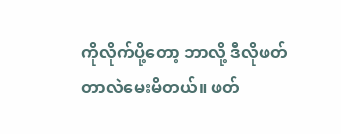ကိုလိုက်ပို့တော့ ဘာလို့ ဒီလိုဖတ်တာလဲမေးမိတယ်။ ဖတ်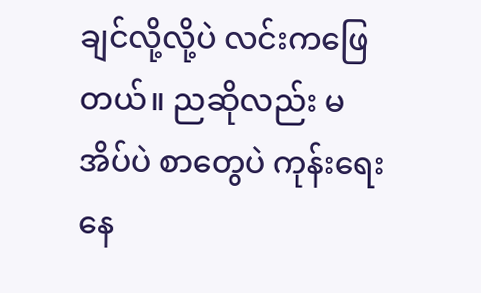ချင်လို့လို့ပဲ လင်းကဖြေတယ်။ ညဆိုလည်း မအိပ်ပဲ စာတွေပဲ ကုန်းရေးနေ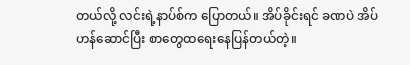တယ်လို့ လင်းရဲ့နာပ်စ်က ပြောတယ်။ အိပ်ခိုင်းရင် ခဏပဲ အိပ်ဟန်ဆောင်ပြီး စာတွေထရေးနေပြန်တယ်တဲ့။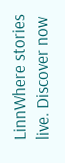LinnWhere stories live. Discover now